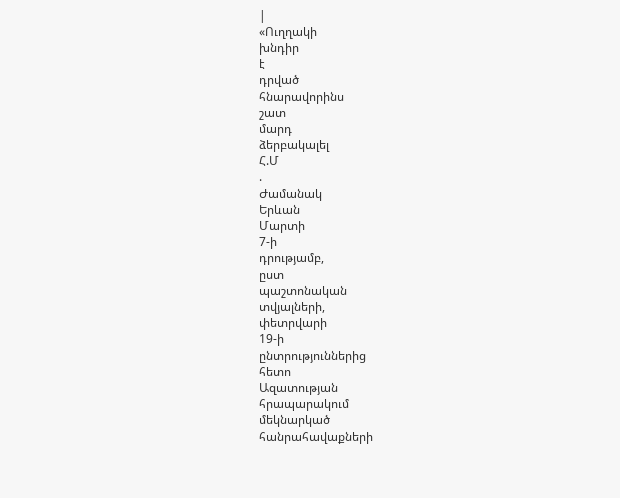|
«Ուղղակի
խնդիր
է
դրված
հնարավորինս
շատ
մարդ
ձերբակալել
Հ.Մ
.
Ժամանակ
Երևան
Մարտի
7-ի
դրությամբ,
ըստ
պաշտոնական
տվյալների,
փետրվարի
19-ի
ընտրություններից
հետո
Ազատության
հրապարակում
մեկնարկած
հանրահավաքների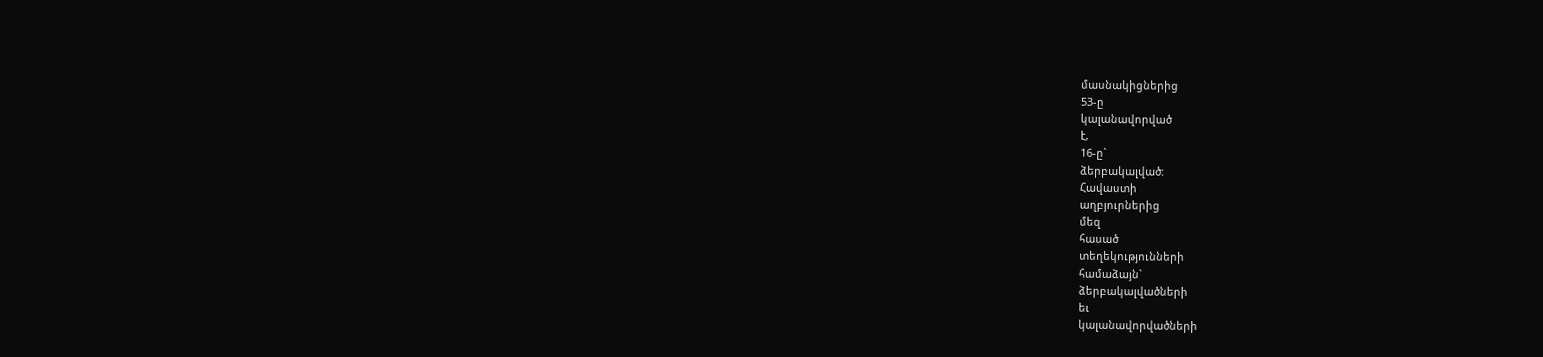մասնակիցներից
53-ը
կալանավորված
է,
16-ը`
ձերբակալված:
Հավաստի
աղբյուրներից
մեզ
հասած
տեղեկությունների
համաձայն`
ձերբակալվածների
եւ
կալանավորվածների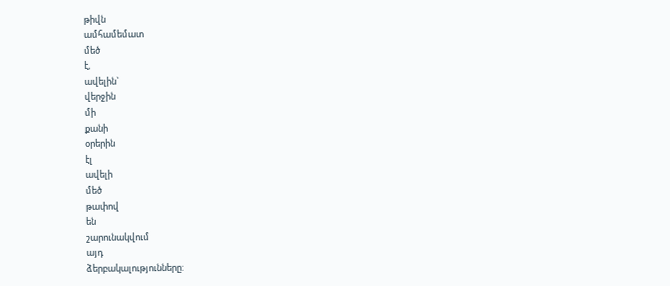թիվն
ամհամեմատ
մեծ
է,
ավելին`
վերջին
մի
քանի
օրերին
էլ
ավելի
մեծ
թափով
են
շարունակվում
այդ
ձերբակալությունները: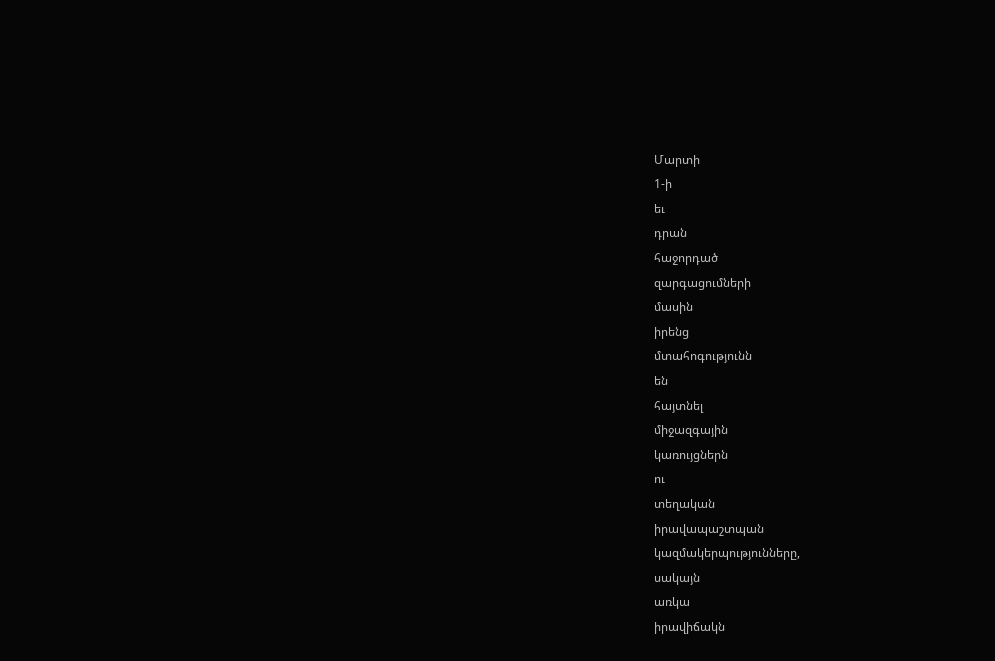Մարտի
1-ի
եւ
դրան
հաջորդած
զարգացումների
մասին
իրենց
մտահոգությունն
են
հայտնել
միջազգային
կառույցներն
ու
տեղական
իրավապաշտպան
կազմակերպությունները,
սակայն
առկա
իրավիճակն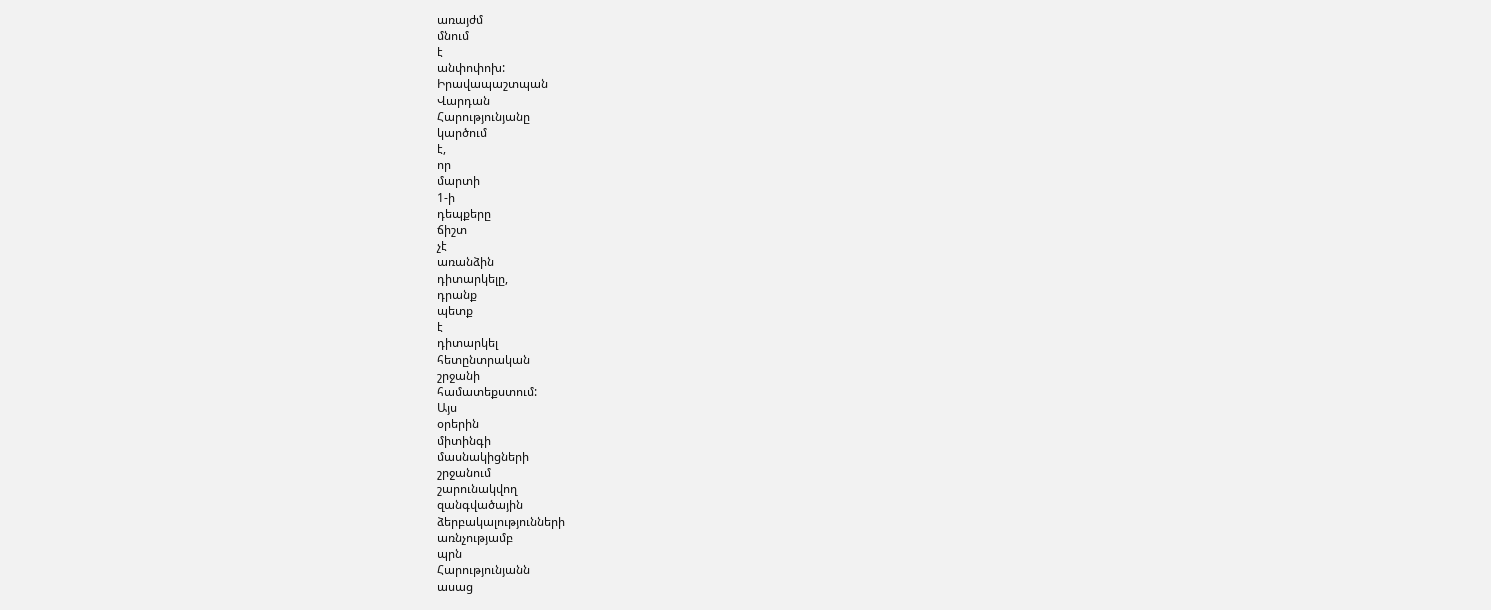առայժմ
մնում
է
անփոփոխ:
Իրավապաշտպան
Վարդան
Հարությունյանը
կարծում
է,
որ
մարտի
1-ի
դեպքերը
ճիշտ
չէ
առանձին
դիտարկելը,
դրանք
պետք
է
դիտարկել
հետընտրական
շրջանի
համատեքստում:
Այս
օրերին
միտինգի
մասնակիցների
շրջանում
շարունակվող
զանգվածային
ձերբակալությունների
առնչությամբ
պրն
Հարությունյանն
ասաց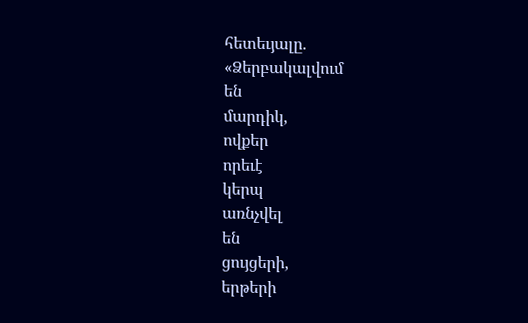հետեւյալը.
«Ձերբակալվում
են
մարդիկ,
ովքեր
որեւէ
կերպ
առնչվել
են
ցույցերի,
երթերի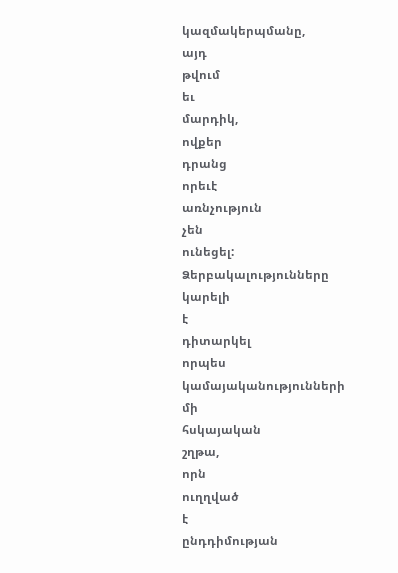կազմակերպմանը,
այդ
թվում
եւ
մարդիկ,
ովքեր
դրանց
որեւէ
առնչություն
չեն
ունեցել:
Ձերբակալությունները
կարելի
է
դիտարկել
որպես
կամայականությունների
մի
հսկայական
շղթա,
որն
ուղղված
է
ընդդիմության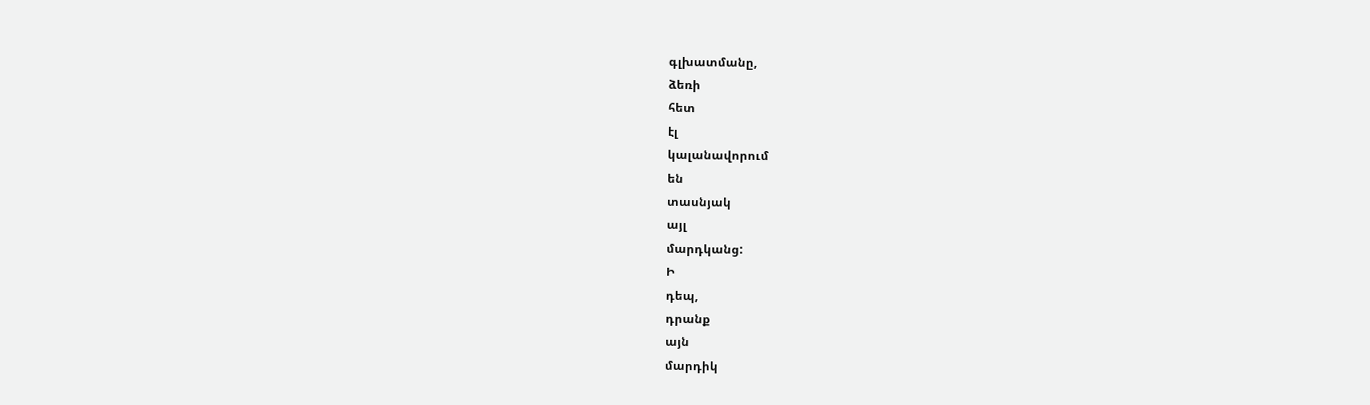գլխատմանը,
ձեռի
հետ
էլ
կալանավորում
են
տասնյակ
այլ
մարդկանց:
Ի
դեպ,
դրանք
այն
մարդիկ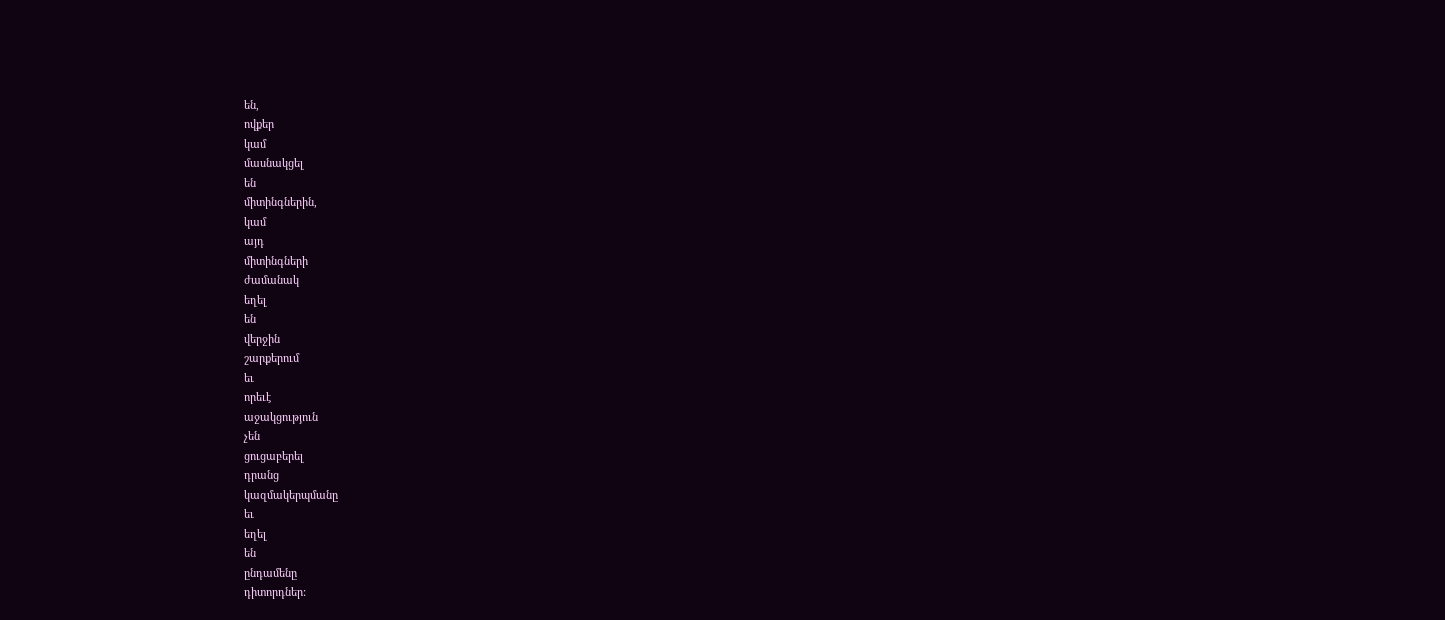են,
ովքեր
կամ
մասնակցել
են
միտինգներին,
կամ
այդ
միտինգների
ժամանակ
եղել
են
վերջին
շարքերում
եւ
որեւէ
աջակցություն
չեն
ցուցաբերել
դրանց
կազմակերպմանը
եւ
եղել
են
ընդամենը
դիտորդներ: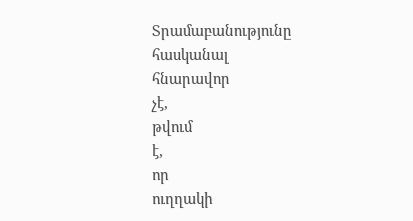Տրամաբանությունը
հասկանալ
հնարավոր
չէ,
թվում
է,
որ
ուղղակի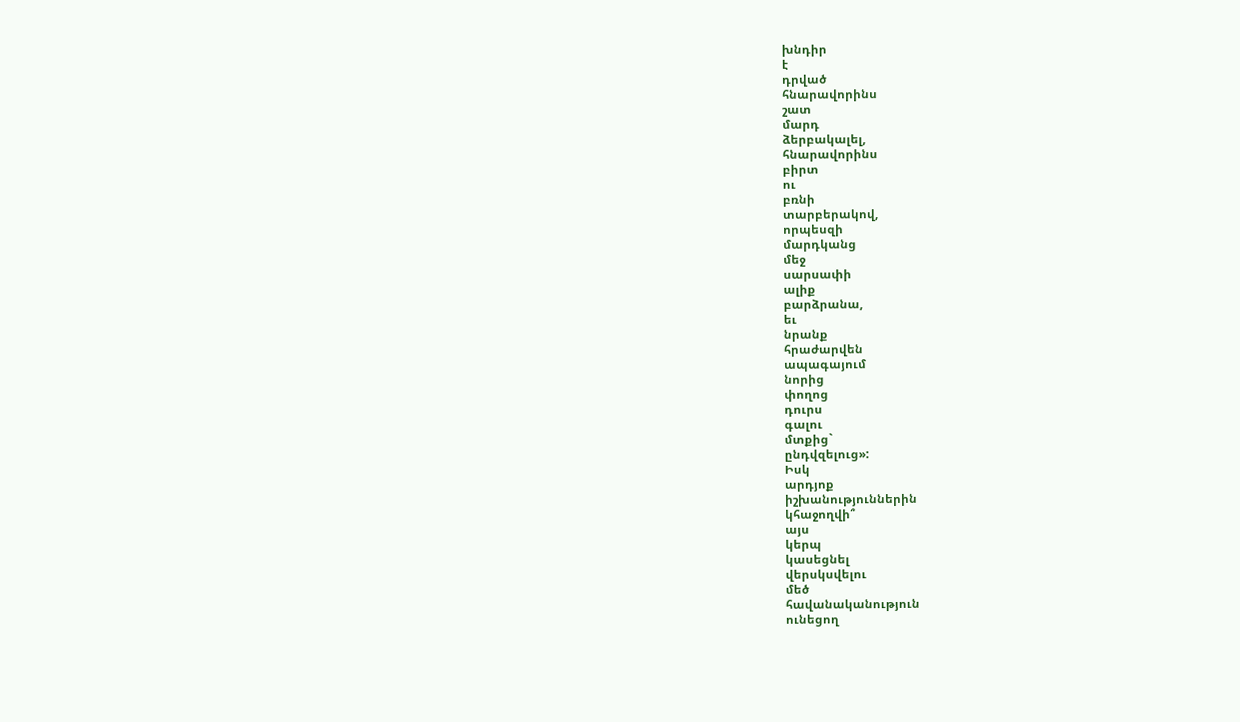խնդիր
է
դրված
հնարավորինս
շատ
մարդ
ձերբակալել,
հնարավորինս
բիրտ
ու
բռնի
տարբերակով,
որպեսզի
մարդկանց
մեջ
սարսափի
ալիք
բարձրանա,
եւ
նրանք
հրաժարվեն
ապագայում
նորից
փողոց
դուրս
գալու
մտքից`
ընդվզելուց»:
Իսկ
արդյոք
իշխանություններին
կհաջողվի՞
այս
կերպ
կասեցնել
վերսկսվելու
մեծ
հավանականություն
ունեցող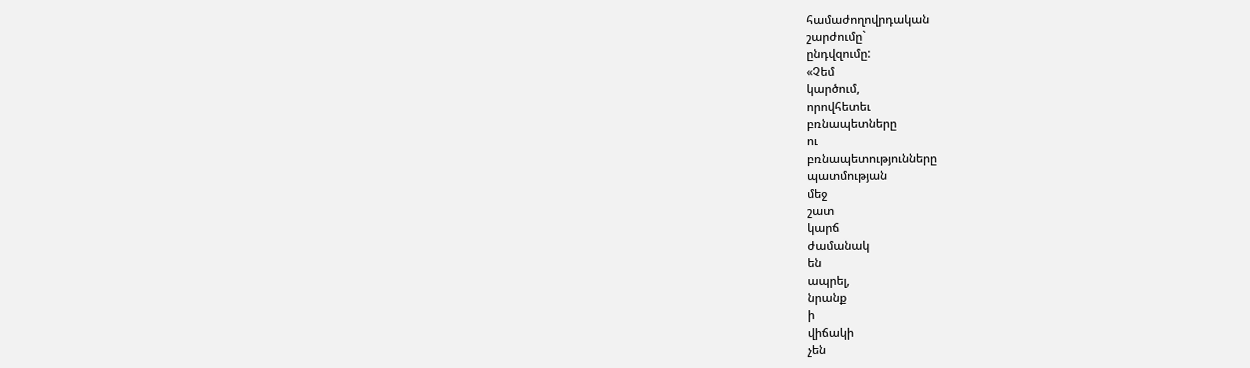համաժողովրդական
շարժումը`
ընդվզումը:
«Չեմ
կարծում,
որովհետեւ
բռնապետները
ու
բռնապետությունները
պատմության
մեջ
շատ
կարճ
ժամանակ
են
ապրել,
նրանք
ի
վիճակի
չեն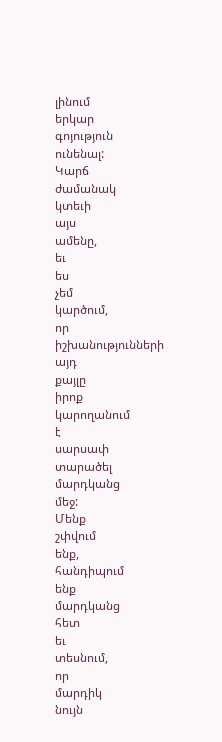լինում
երկար
գոյություն
ունենալ:
Կարճ
ժամանակ
կտեւի
այս
ամենը,
եւ
ես
չեմ
կարծում,
որ
իշխանությունների
այդ
քայլը
իրոք
կարողանում
է
սարսափ
տարածել
մարդկանց
մեջ:
Մենք
շփվում
ենք,
հանդիպում
ենք
մարդկանց
հետ
եւ
տեսնում,
որ
մարդիկ
նույն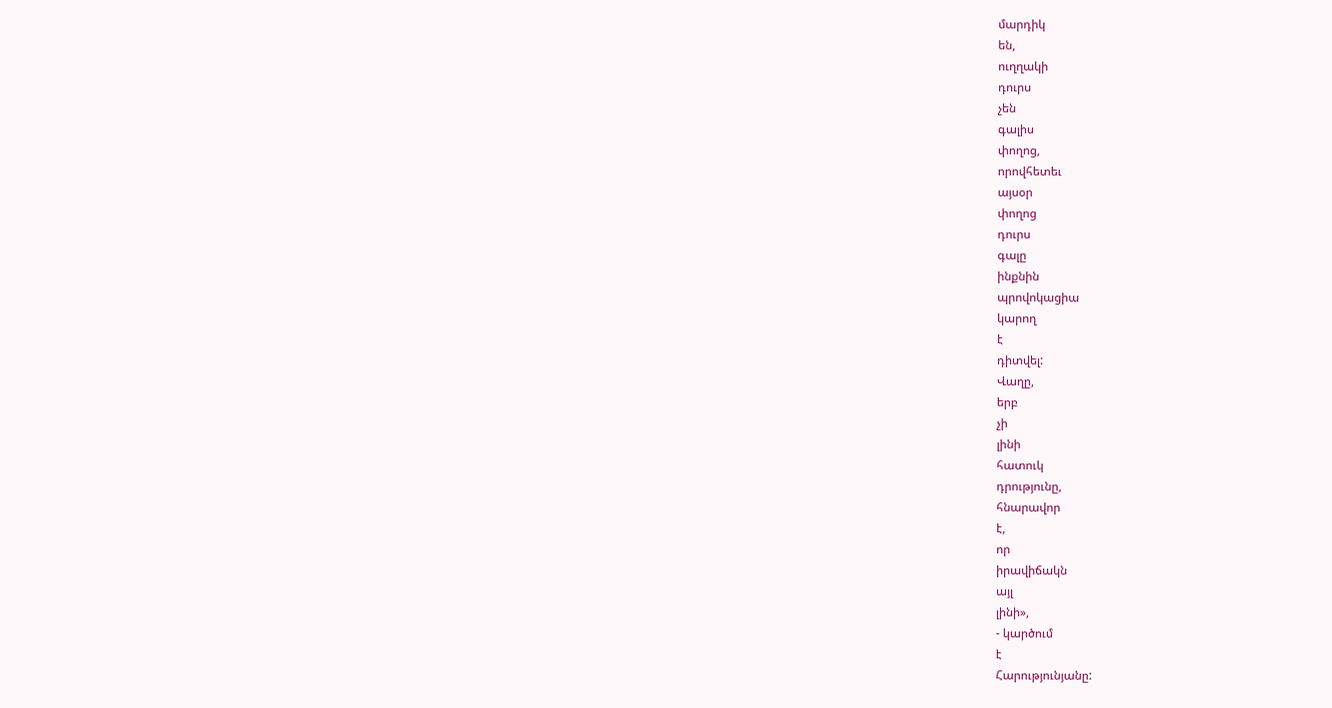մարդիկ
են,
ուղղակի
դուրս
չեն
գալիս
փողոց,
որովհետեւ
այսօր
փողոց
դուրս
գալը
ինքնին
պրովոկացիա
կարող
է
դիտվել:
Վաղը,
երբ
չի
լինի
հատուկ
դրությունը,
հնարավոր
է,
որ
իրավիճակն
այլ
լինի»,
- կարծում
է
Հարությունյանը: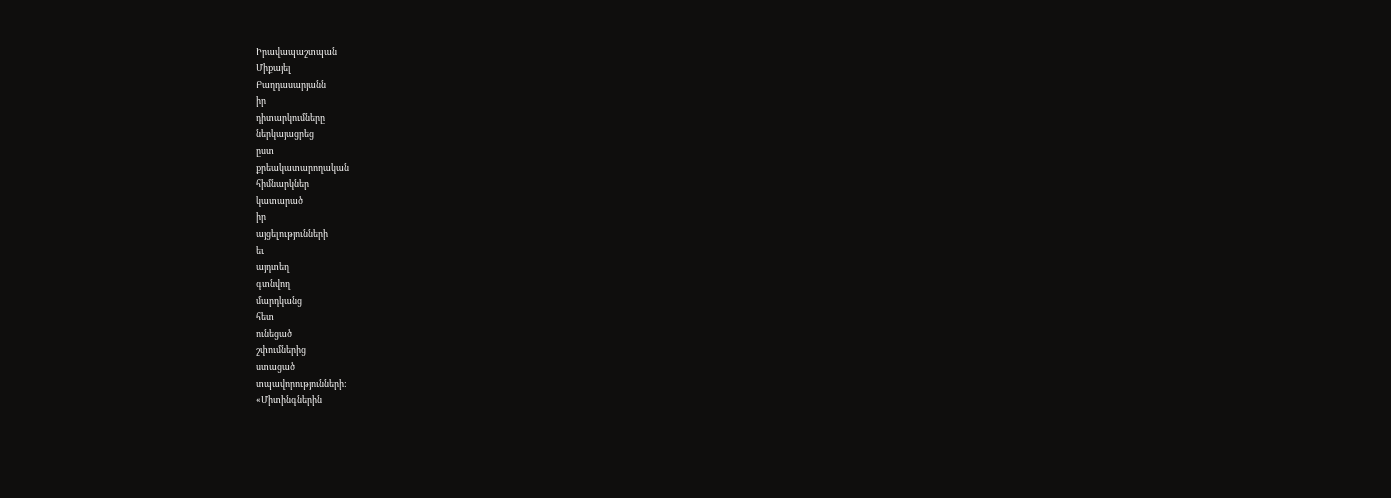Իրավապաշտպան
Միքայել
Բաղդասարյանն
իր
դիտարկումները
ներկայացրեց
ըստ
քրեակատարողական
հիմնարկներ
կատարած
իր
այցելությունների
եւ
այդտեղ
գտնվող
մարդկանց
հետ
ունեցած
շփումներից
ստացած
տպավորությունների:
«Միտինգներին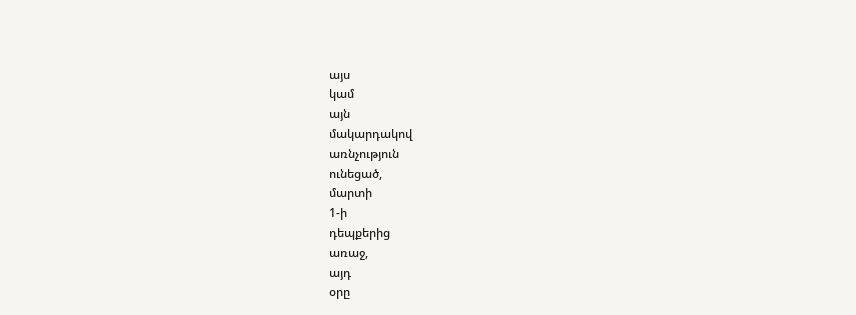այս
կամ
այն
մակարդակով
առնչություն
ունեցած,
մարտի
1-ի
դեպքերից
առաջ,
այդ
օրը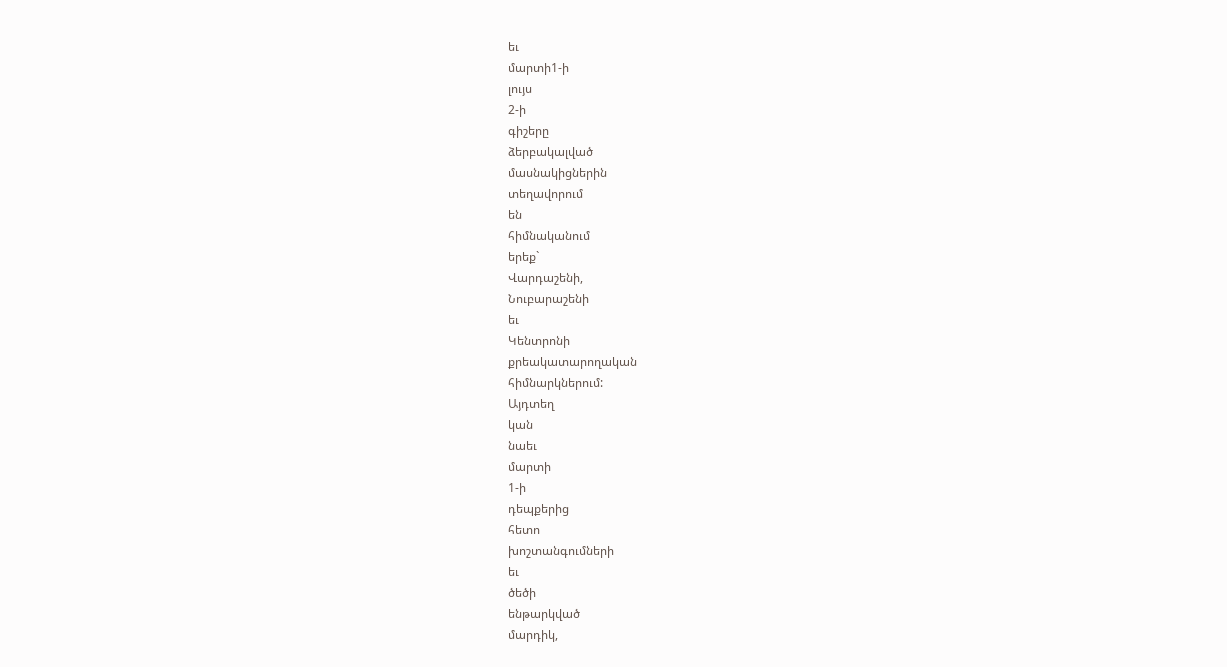եւ
մարտի1-ի
լույս
2-ի
գիշերը
ձերբակալված
մասնակիցներին
տեղավորում
են
հիմնականում
երեք`
Վարդաշենի,
Նուբարաշենի
եւ
Կենտրոնի
քրեակատարողական
հիմնարկներում:
Այդտեղ
կան
նաեւ
մարտի
1-ի
դեպքերից
հետո
խոշտանգումների
եւ
ծեծի
ենթարկված
մարդիկ,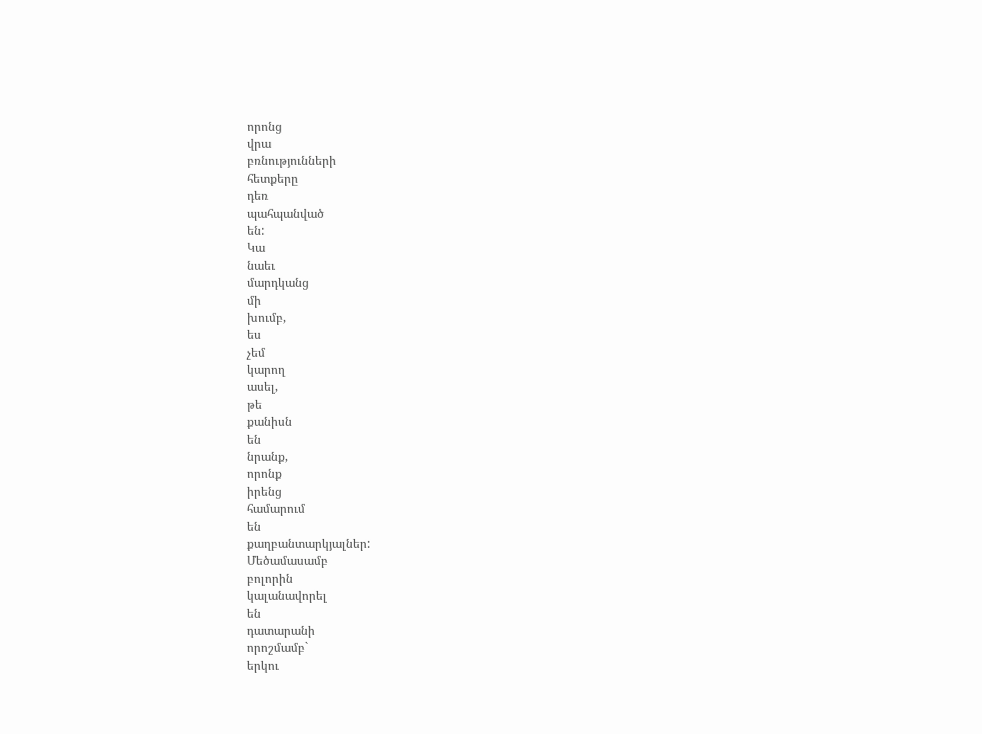որոնց
վրա
բռնությունների
հետքերը
դեռ
պահպանված
են:
Կա
նաեւ
մարդկանց
մի
խումբ,
ես
չեմ
կարող
ասել,
թե
քանիսն
են
նրանք,
որոնք
իրենց
համարում
են
քաղբանտարկյալներ:
Մեծամասամբ
բոլորին
կալանավորել
են
դատարանի
որոշմամբ`
երկու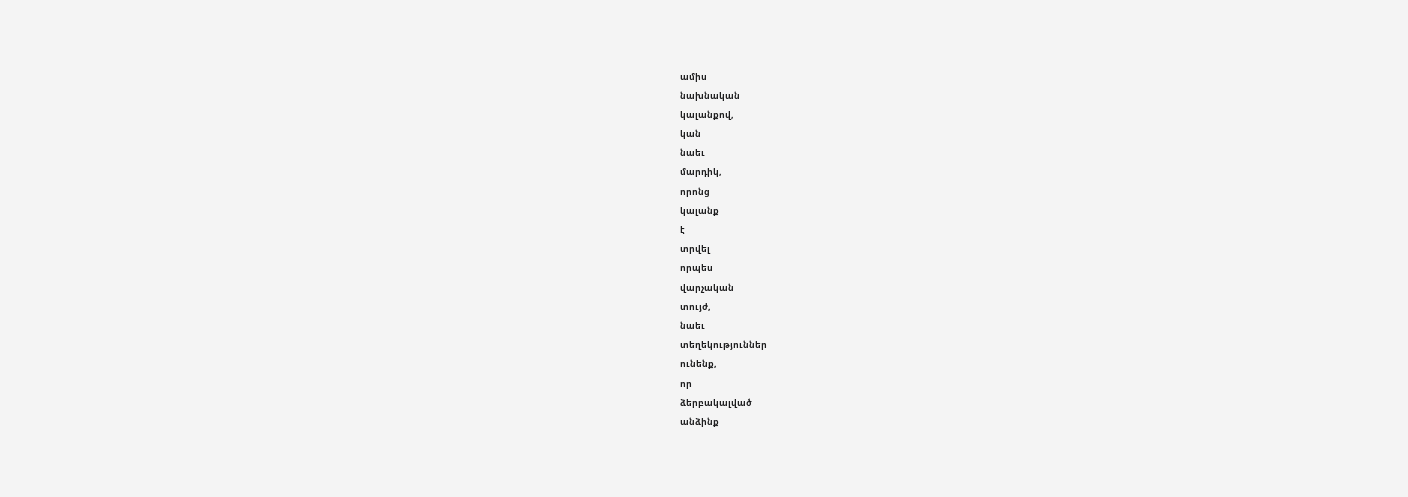ամիս
նախնական
կալանքով,
կան
նաեւ
մարդիկ,
որոնց
կալանք
է
տրվել
որպես
վարչական
տույժ,
նաեւ
տեղեկություններ
ունենք,
որ
ձերբակալված
անձինք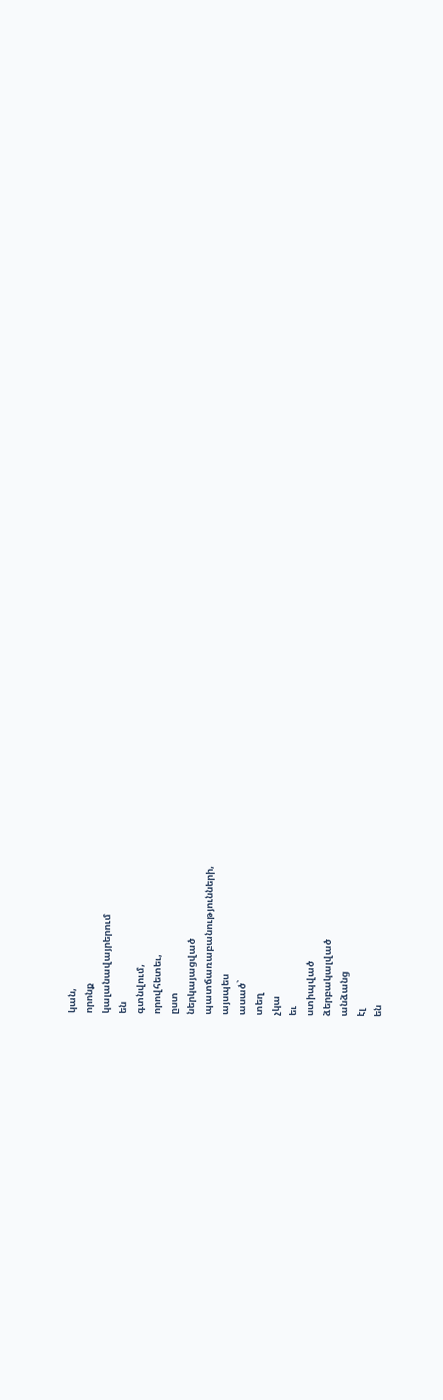կան,
որոնք
կալանավայրերում
են
գտնվում,
որովհետեւ,
ըստ
ներկայացված
պատճառաբանությունների,
այսպես
ասած`
տեղ
չկա
եւ
ստիպված
ձերբակալված
անձանց
էլ
են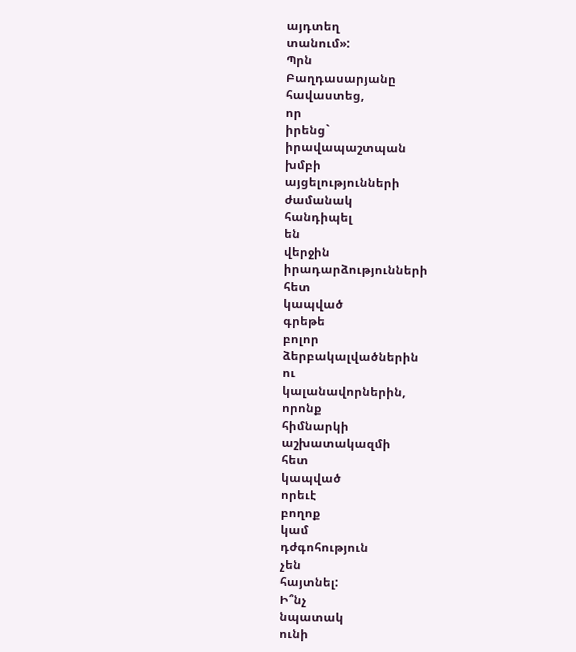այդտեղ
տանում»:
Պրն
Բաղդասարյանը
հավաստեց,
որ
իրենց`
իրավապաշտպան
խմբի
այցելությունների
ժամանակ
հանդիպել
են
վերջին
իրադարձությունների
հետ
կապված
գրեթե
բոլոր
ձերբակալվածներին
ու
կալանավորներին,
որոնք
հիմնարկի
աշխատակազմի
հետ
կապված
որեւէ
բողոք
կամ
դժգոհություն
չեն
հայտնել:
Ի՞նչ
նպատակ
ունի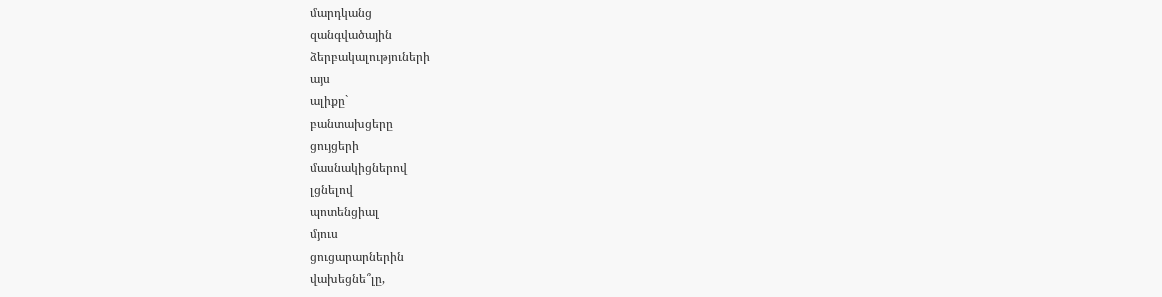մարդկանց
զանգվածային
ձերբակալություների
այս
ալիքը`
բանտախցերը
ցույցերի
մասնակիցներով
լցնելով
պոտենցիալ
մյուս
ցուցարարներին
վախեցնե՞լը,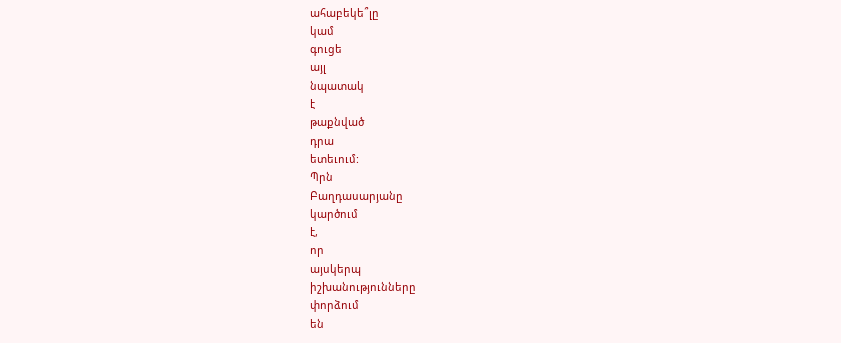ահաբեկե՞լը
կամ
գուցե
այլ
նպատակ
է
թաքնված
դրա
ետեւում:
Պրն
Բաղդասարյանը
կարծում
է,
որ
այսկերպ
իշխանությունները
փորձում
են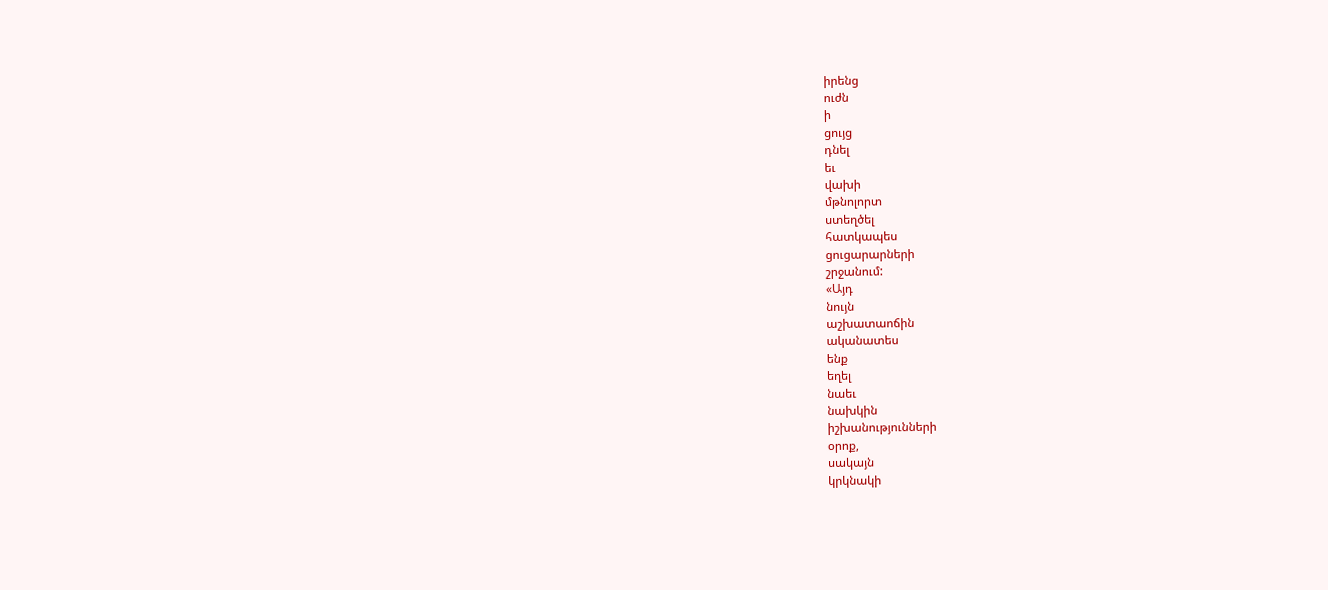իրենց
ուժն
ի
ցույց
դնել
եւ
վախի
մթնոլորտ
ստեղծել
հատկապես
ցուցարարների
շրջանում:
«Այդ
նույն
աշխատաոճին
ականատես
ենք
եղել
նաեւ
նախկին
իշխանությունների
օրոք,
սակայն
կրկնակի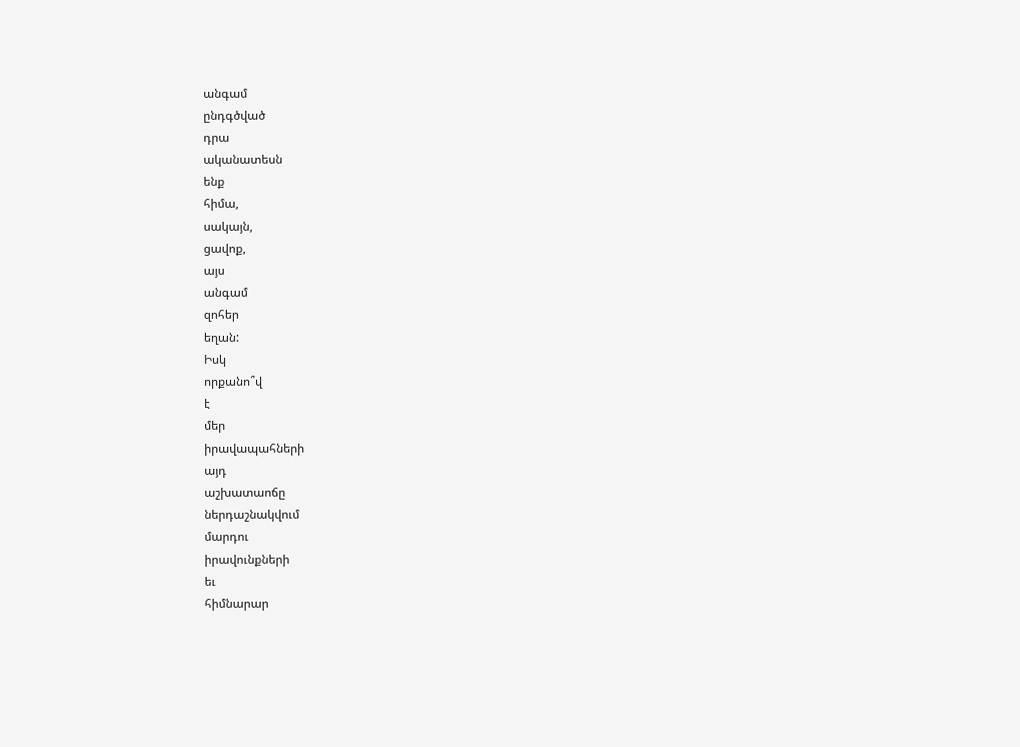անգամ
ընդգծված
դրա
ականատեսն
ենք
հիմա,
սակայն,
ցավոք,
այս
անգամ
զոհեր
եղան:
Իսկ
որքանո՞վ
է
մեր
իրավապահների
այդ
աշխատաոճը
ներդաշնակվում
մարդու
իրավունքների
եւ
հիմնարար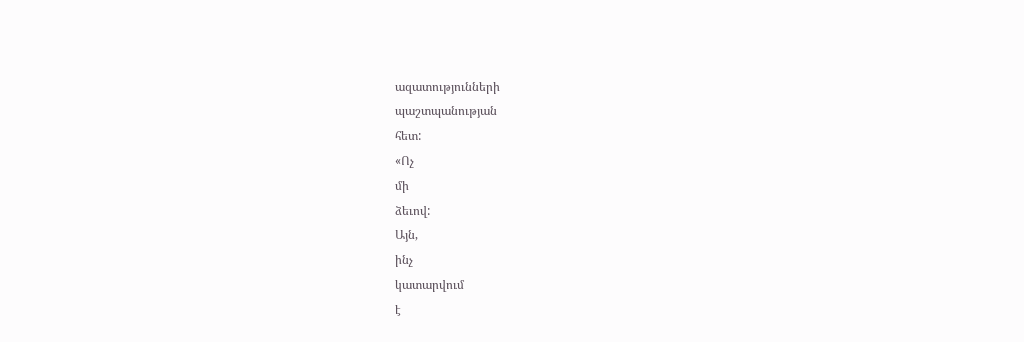ազատությունների
պաշտպանության
հետ:
«Ոչ
մի
ձեւով:
Այն,
ինչ
կատարվում
է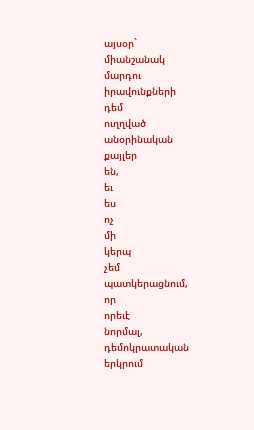այսօր`
միանշանակ
մարդու
իրավունքների
դեմ
ուղղված
անօրինական
քայլեր
են,
եւ
ես
ոչ
մի
կերպ
չեմ
պատկերացնում,
որ
որեւէ
նորմալ,
դեմոկրատական
երկրում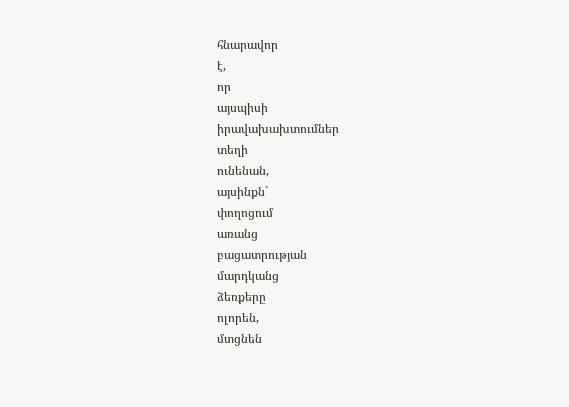հնարավոր
է,
որ
այսպիսի
իրավախախտումներ
տեղի
ունենան,
այսինքն`
փողոցում
առանց
բացատրության
մարդկանց
ձեռքերը
ոլորեն,
մտցնեն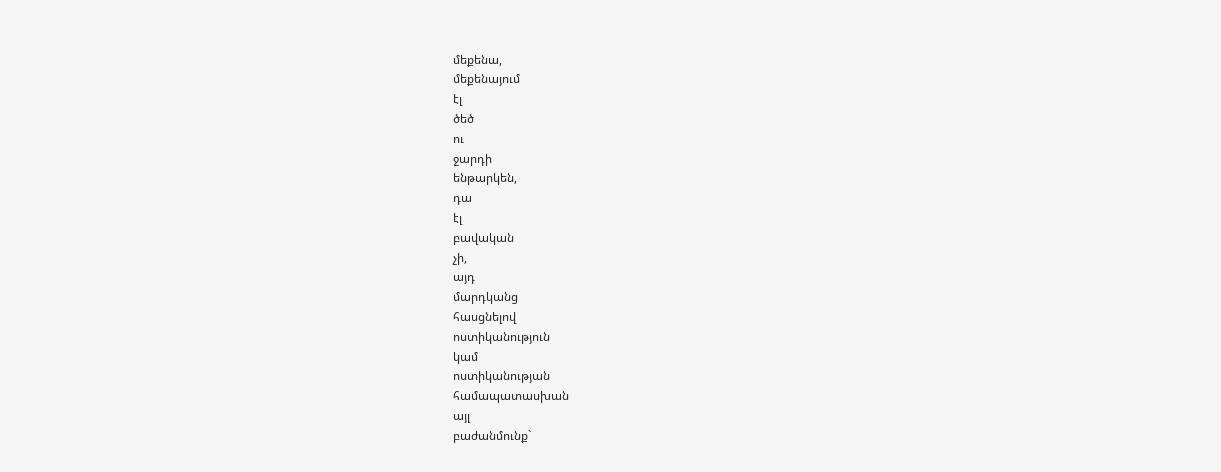մեքենա,
մեքենայում
էլ
ծեծ
ու
ջարդի
ենթարկեն,
դա
էլ
բավական
չի,
այդ
մարդկանց
հասցնելով
ոստիկանություն
կամ
ոստիկանության
համապատասխան
այլ
բաժանմունք`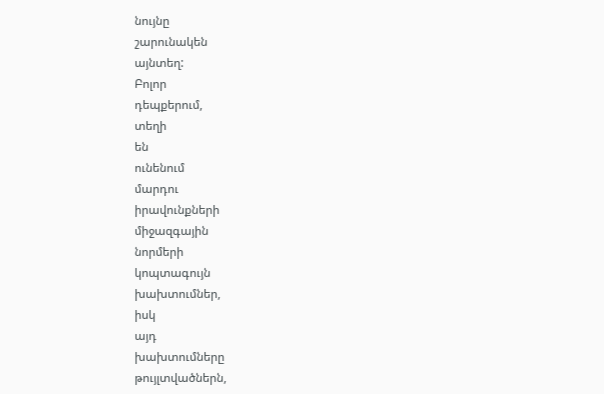նույնը
շարունակեն
այնտեղ:
Բոլոր
դեպքերում,
տեղի
են
ունենում
մարդու
իրավունքների
միջազգային
նորմերի
կոպտագույն
խախտումներ,
իսկ
այդ
խախտումները
թույլտվածներն,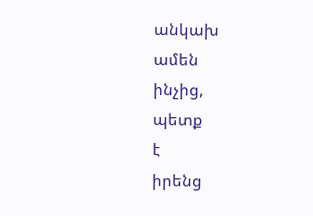անկախ
ամեն
ինչից,
պետք
է
իրենց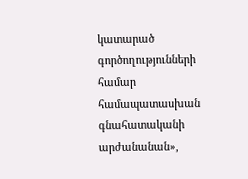կատարած
գործողությունների
համար
համապատասխան
գնահատականի
արժանանան»,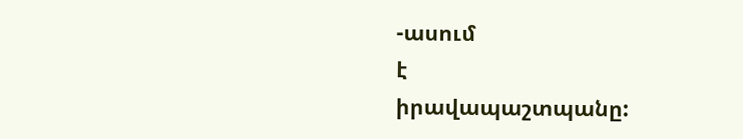-ասում
է
իրավապաշտպանը: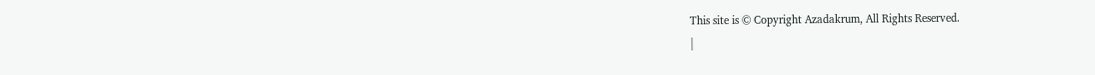This site is © Copyright Azadakrum, All Rights Reserved.
|